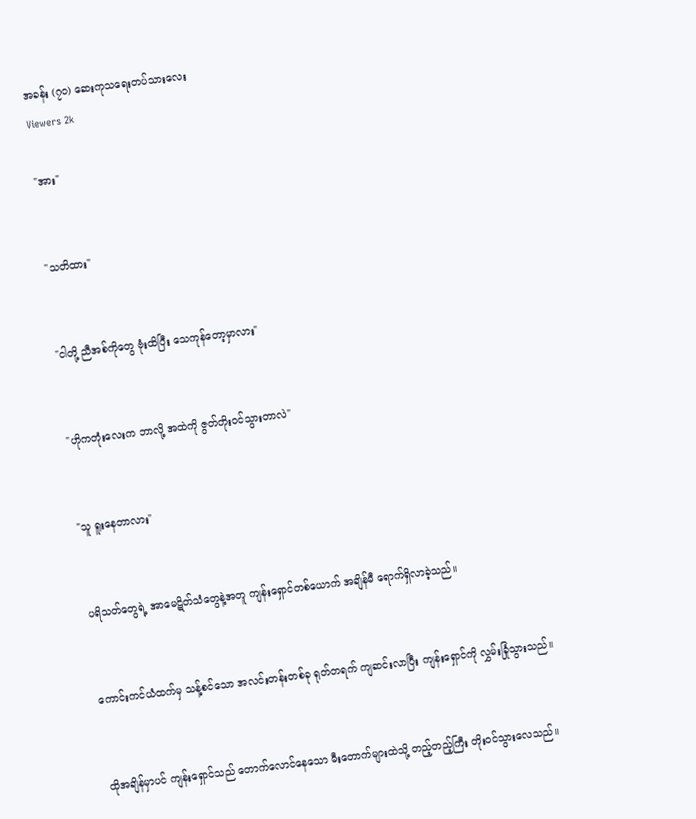အခန်း (၇၀) ဆေးကုသရေးတပ်သားလေး
Viewers 2k

"အား"


"သတိထား"


"ငါတို့ ညီအစ်ကိုတွေ ဗုံးထိပြီး သေကုန်တော့မှာလား"


"ဟိုကတုံးလေးက ဘာလို့ အထဲကို ဇွတ်တိုးဝင်သွားတာလဲ"


"သူ ရူးနေတာလား"


ပရိသတ်တွေရဲ့ အာမေဋိတ်သံတွေနဲ့အတူ ကျန်းရှောင်တစ်ယောက် အချိန်မီ ရောက်ရှိလာခဲ့သည်။


ကောင်းကင်ယံထက်မှ သန့်စင်သော အလင်းတန်းတစ်ခု ရုတ်တရက် ကျဆင်းလာပြီး ကျန်းရှောင်ကို လွှမ်းခြုံသွားသည်။


ထိုအချိန်မှာပင် ကျန်းရှောင်သည် တောက်လောင်နေသော မီးတောက်များထဲသို့ တည့်တည့်ကြီး တိုးဝင်သွားလေသည်။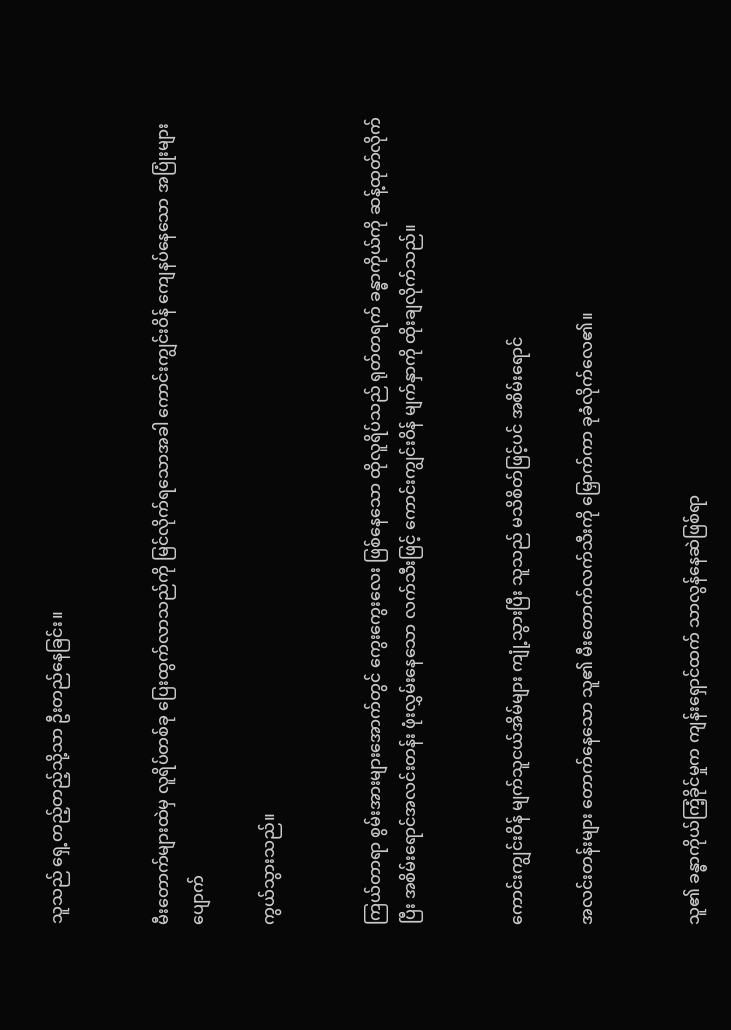သူသည် ရှေ့တည့်တည့်သို့သာ ဦးတည်နေခြင်း။


မီးတောက်များထဲမှ လူရိပ်တစ်ခု ပြေးထွက်လာသည်ကို မြင်လိုက်ရသောအခါ ကောင်းကျွင်းဝိန် ကျေနပ်နေသော အပြုံးများ ပျောက်

ကွယ်သွားသည်။


ကြယ်တာရာ စွမ်းအားများအောက်တွင် ကွေးကွေးလေး ဖြစ်နေသော ထိုလူရိပ်သည် ရုတ်တရက် ခန္ဓာကိုယ်ကို ဆန့်ထုတ်လိုက်ပြီး အစိမ်းရောင်အလင်းတန်း ဖုံးလွှမ်းနေသော လက်သီးဖြင့် ကောင်းကျွင်းဝိန် မျက်နှာကို ထိုးချလိုက်သည်။


ကောင်းကျွင်းဝိန် မျက်သူငယ်အိမ်များ ကျုံ့သွားပြီး သူသည် မသိစိတ်ဖြင့်ပင် အစိမ်းရောင်

အလင်းတန်းများ တောက်နေသော သူ၏ မီးတောက်လက်သီးကို မြှောက်ကာ ခုခံလိုက်လေ၏။


သူ၏ ခန္ဓာကိုယ်ကြံ့ခိုင်မှုက ကျန်းရှောင်ထက် သာလွန်နေဆဲဖြစ်ရာ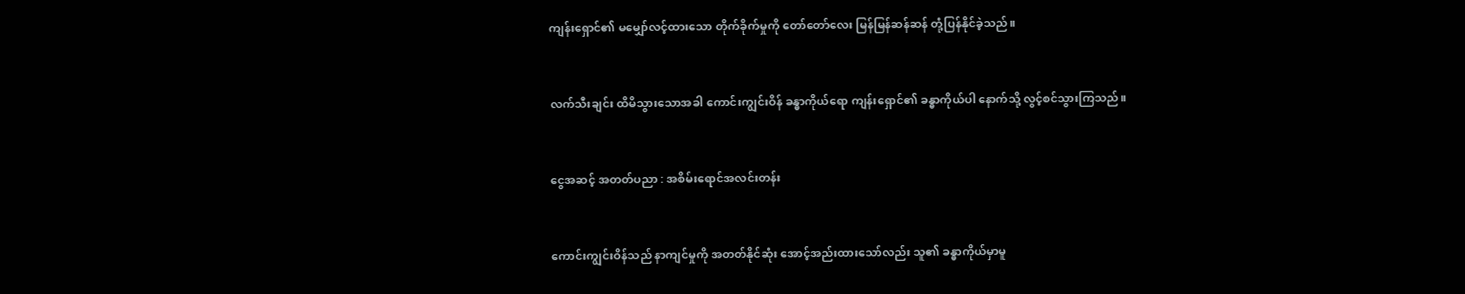ကျန်းရှောင်၏ မမျှော်လင့်ထားသော တိုက်ခိုက်မှုကို တော်တော်လေး မြန်မြန်ဆန်ဆန် တုံ့ပြန်နိုင်ခဲ့သည်။


လက်သီးချင်း ထိမိသွားသောအခါ ကောင်းကျွင်းဝိန် ခန္ဓာကိုယ်ရော ကျန်းရှောင်၏ ခန္ဓာကိုယ်ပါ နောက်သို့ လွင့်စင်သွားကြသည်။


ငွေအဆင့် အတတ်ပညာ : အစိမ်းရောင်အလင်းတန်း


ကောင်းကျွင်းဝိန်သည် နာကျင်မှုကို အတတ်နိုင်ဆုံး အောင့်အည်းထားသော်လည်း သူ၏ ခန္ဓာကိုယ်မှာမူ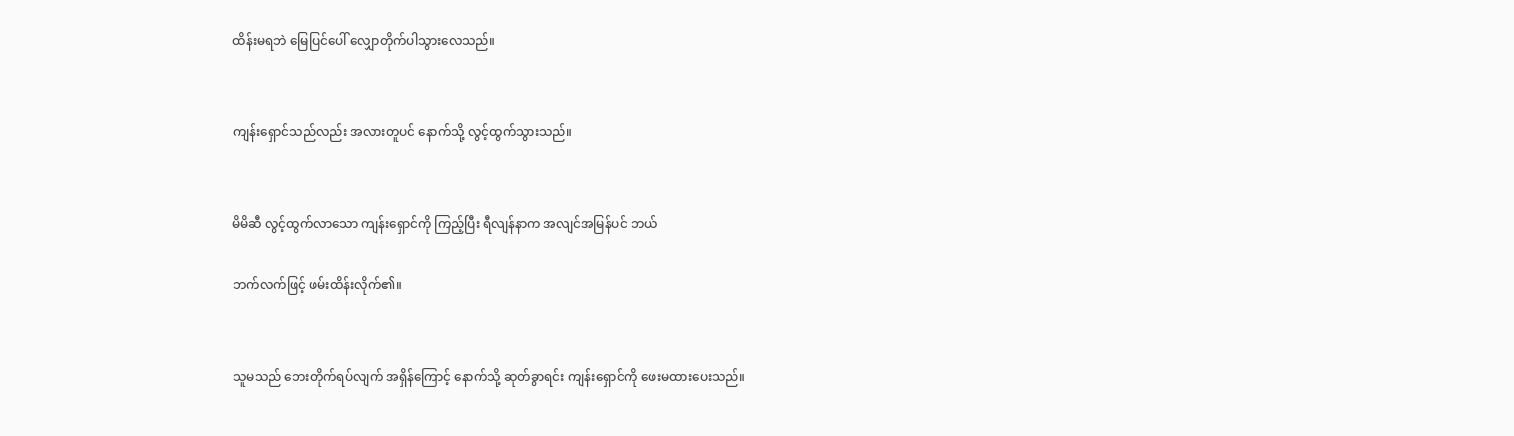ထိန်းမရဘဲ မြေပြင်ပေါ် လျှောတိုက်ပါသွားလေသည်။


ကျန်းရှောင်သည်လည်း အလားတူပင် နောက်သို့ လွင့်ထွက်သွားသည်။


မိမိဆီ လွင့်ထွက်လာသော ကျန်းရှောင်ကို ကြည့်ပြီး ရီလျန်နာက အလျင်အမြန်ပင် ဘယ်

ဘက်လက်ဖြင့် ဖမ်းထိန်းလိုက်၏။


သူမသည် ဘေးတိုက်ရပ်လျက် အရှိန်ကြောင့် နောက်သို့ ဆုတ်ခွာရင်း ကျန်းရှောင်ကို ဖေးမထားပေးသည်။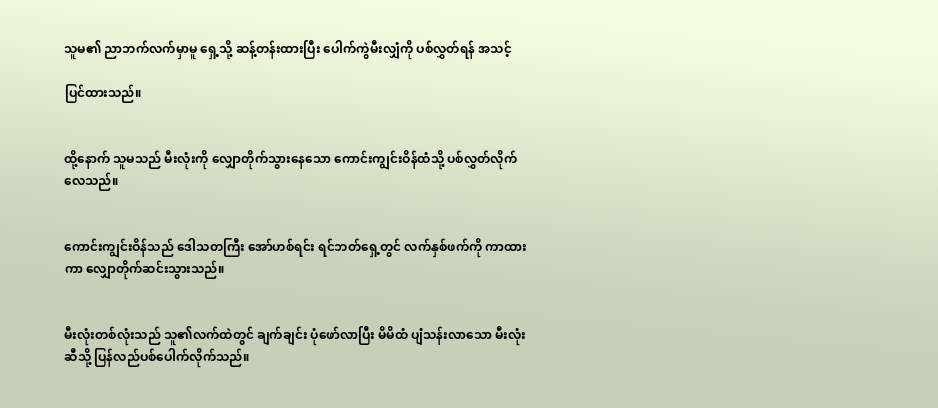သူမ၏ ညာဘက်လက်မှာမူ ရှေ့သို့ ဆန့်တန်းထားပြီး ပေါက်ကွဲမီးလျှံကို ပစ်လွှတ်ရန် အသင့်

ပြင်ထားသည်။


ထို့နောက် သူမသည် မီးလုံးကို လျှောတိုက်သွားနေသော ကောင်းကျွင်းဝိန်ထံသို့ ပစ်လွှတ်လိုက်လေသည်။


ကောင်းကျွင်းဝိန်သည် ဒေါသတကြီး အော်ဟစ်ရင်း ရင်ဘတ်ရှေ့တွင် လက်နှစ်ဖက်ကို ကာထားကာ လျှောတိုက်ဆင်းသွားသည်။


မီးလုံးတစ်လုံးသည် သူ၏လက်ထဲတွင် ချက်ချင်း ပုံဖော်လာပြီး မိမိထံ ပျံသန်းလာသော မီးလုံးဆီသို့ ပြန်လည်ပစ်ပေါက်လိုက်သည်။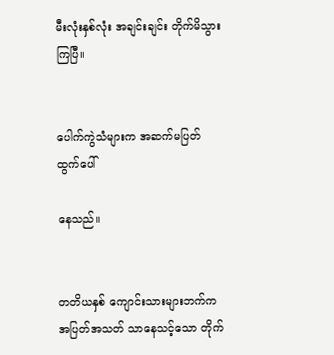မီးလုံးနှစ်လုံး အချင်းချင်း တိုက်မိသွားကြပြီ။


ပေါက်ကွဲသံများက အဆက်မပြတ် ထွက်ပေါ်

နေသည်။


တတိယနှစ် ကျောင်းသားများဘက်က အပြတ်အသတ် သာနေသင့်သော တိုက်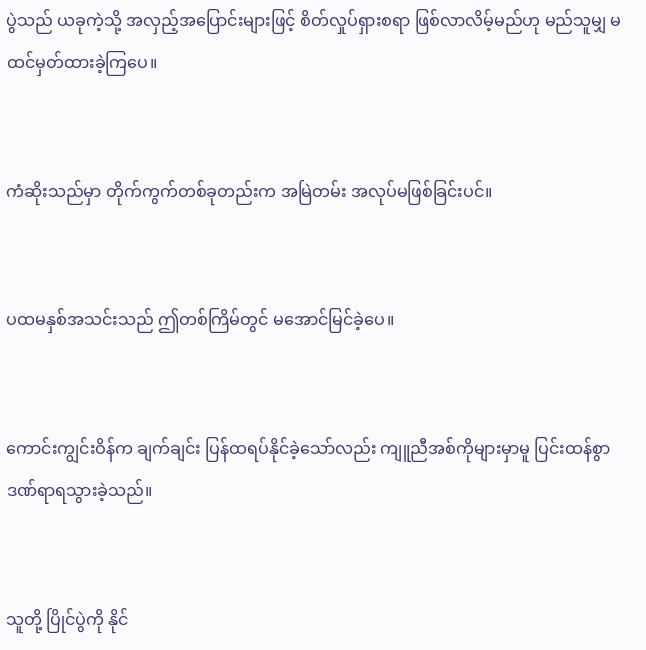ပွဲသည် ယခုကဲ့သို့ အလှည့်အပြောင်းများဖြင့် စိတ်လှုပ်ရှားစရာ ဖြစ်လာလိမ့်မည်ဟု မည်သူမျှ မထင်မှတ်ထားခဲ့ကြပေ။


ကံဆိုးသည်မှာ တိုက်ကွက်တစ်ခုတည်းက အမြဲတမ်း အလုပ်မဖြစ်ခြင်းပင်။


ပထမနှစ်အသင်းသည် ဤတစ်ကြိမ်တွင် မအောင်မြင်ခဲ့ပေ။


ကောင်းကျွင်းဝိန်က ချက်ချင်း ပြန်ထရပ်နိုင်ခဲ့သော်လည်း ကျူညီအစ်ကိုများမှာမူ ပြင်းထန်စွာ ဒဏ်ရာရသွားခဲ့သည်။


သူတို့ ပြိုင်ပွဲကို နိုင်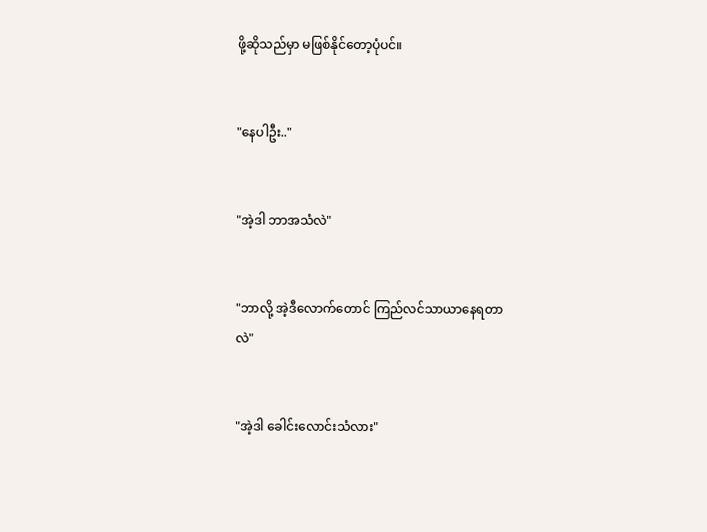ဖို့ဆိုသည်မှာ မဖြစ်နိုင်တော့ပုံပင်။


"နေပါဦး.."


"အဲ့ဒါ ဘာအသံလဲ"


"ဘာလို့ အဲ့ဒီလောက်တောင် ကြည်လင်သာယာနေရတာလဲ"


"အဲ့ဒါ ခေါင်းလောင်းသံလား"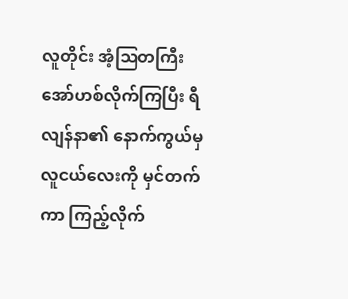လူတိုင်း အံ့ဩတကြီး အော်ဟစ်လိုက်ကြပြီး ရီလျန်နာ၏ နောက်ကွယ်မှ လူငယ်လေးကို မှင်တက်ကာ ကြည့်လိုက်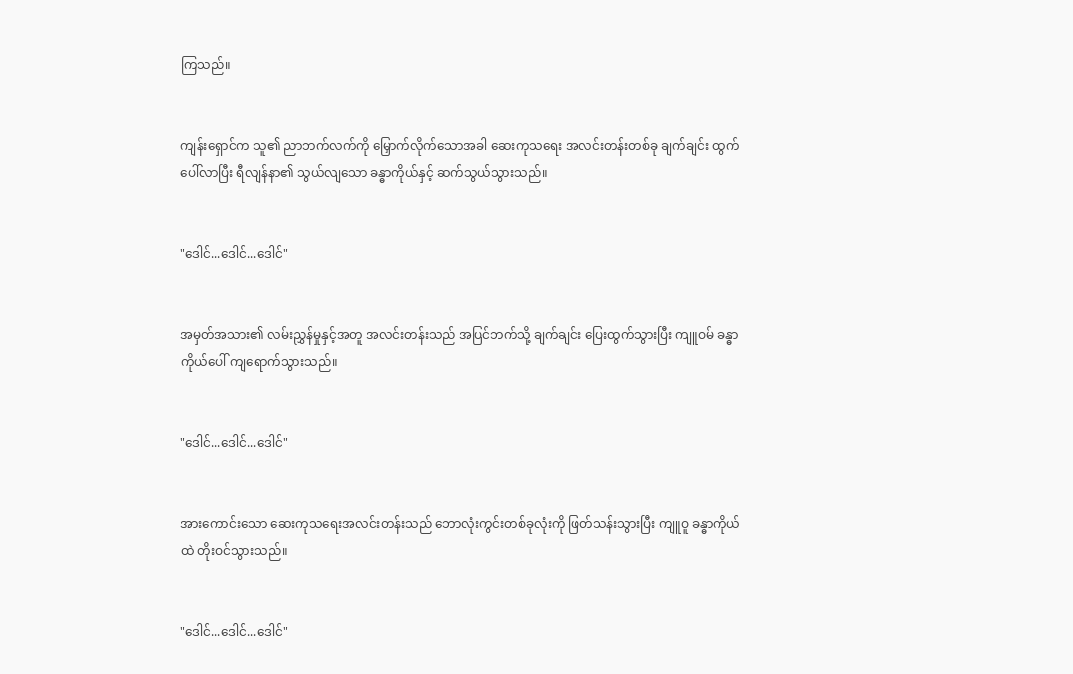ကြသည်။


ကျန်းရှောင်က သူ၏ ညာဘက်လက်ကို မြှောက်လိုက်သောအခါ ဆေးကုသရေး အလင်းတန်းတစ်ခု ချက်ချင်း ထွက်ပေါ်လာပြီး ရီလျန်နာ၏ သွယ်လျသော ခန္ဓာကိုယ်နှင့် ဆက်သွယ်သွားသည်။


"ဒေါင်...ဒေါင်...ဒေါင်"


အမှတ်အသား၏ လမ်းညွှန်မှုနှင့်အတူ အလင်းတန်းသည် အပြင်ဘက်သို့ ချက်ချင်း ပြေးထွက်သွားပြီး ကျူဝမ် ခန္ဓာကိုယ်ပေါ် ကျရောက်သွားသည်။


"ဒေါင်...ဒေါင်...ဒေါင်"


အားကောင်းသော ဆေးကုသရေးအလင်းတန်းသည် ဘောလုံးကွင်းတစ်ခုလုံးကို ဖြတ်သန်းသွားပြီး ကျူဝူ ခန္ဓာကိုယ်ထဲ တိုးဝင်သွားသည်။


"ဒေါင်...ဒေါင်...ဒေါင်"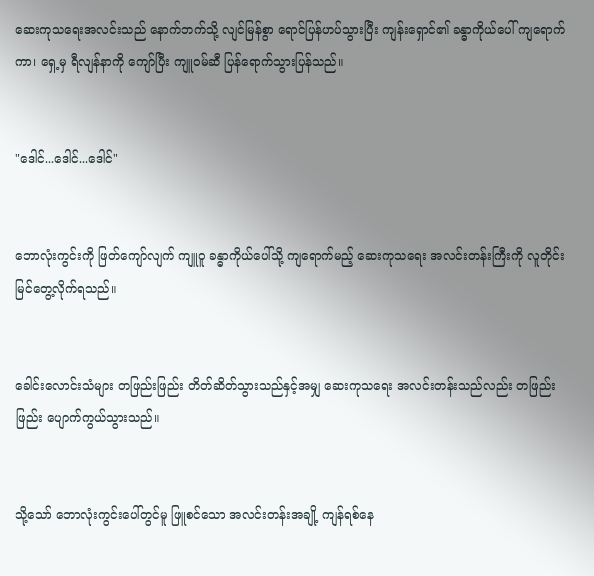ဆေးကုသရေးအလင်းသည် နောက်ဘက်သို့ လျင်မြန်စွာ ရောင်ပြန်ဟပ်သွားပြီး ကျန်းရှောင်၏ ခန္ဓာကိုယ်ပေါ် ကျရောက်ကာ၊ ရှေ့မှ ရီလျန်နာကို ကျော်ပြီး ကျူဝမ်ဆီ ပြန်ရောက်သွားပြန်သည်။


"ဒေါင်...ဒေါင်...ဒေါင်"


ဘောလုံးကွင်းကို ဖြတ်ကျော်လျက် ကျူဝူ ခန္ဓာကိုယ်ပေါ်သို့ ကျရောက်မည့် ဆေးကုသရေး အလင်းတန်းကြီးကို လူတိုင်း မြင်တွေ့လိုက်ရသည်။


ခေါင်းလောင်းသံများ တဖြည်းဖြည်း တိတ်ဆိတ်သွားသည်နှင့်အမျှ ဆေးကုသရေး အလင်းတန်းသည်လည်း တဖြည်းဖြည်း ပျောက်ကွယ်သွားသည်။


သို့သော် ဘောလုံးကွင်းပေါ်တွင်မူ ဖြူစင်သော အလင်းတန်းအချို့ ကျန်ရစ်နေ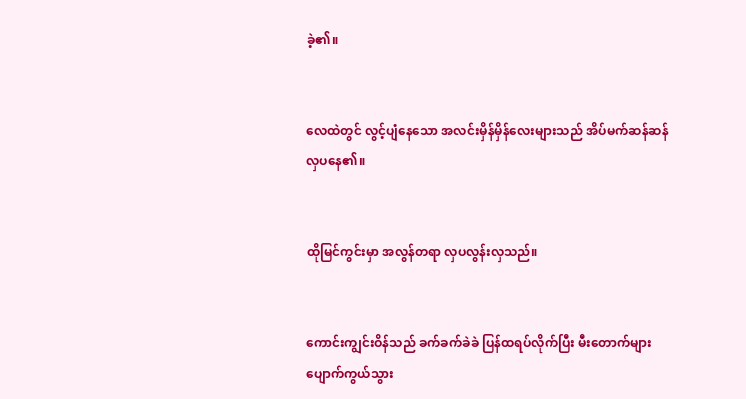ခဲ့၏။


လေထဲတွင် လွင့်ပျံနေသော အလင်းမှိန်မှိန်လေးများသည် အိပ်မက်ဆန်ဆန် လှပနေ၏။


ထိုမြင်ကွင်းမှာ အလွန်တရာ လှပလွန်းလှသည်။


ကောင်းကျွင်းဝိန်သည် ခက်ခက်ခဲခဲ ပြန်ထရပ်လိုက်ပြီး မီးတောက်များ ပျောက်ကွယ်သွား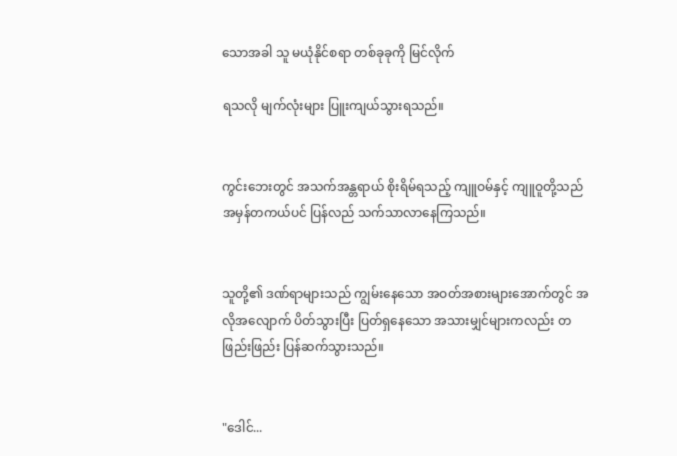သောအခါ သူ မယုံနိုင်စရာ တစ်ခုခုကို မြင်လိုက်

ရသလို မျက်လုံးများ ပြူးကျယ်သွားရသည်။


ကွင်းဘေးတွင် အသက်အန္တရာယ် စိုးရိမ်ရသည့် ကျူဝမ်နှင့် ကျူဝူတို့သည် အမှန်တကယ်ပင် ပြန်လည် သက်သာလာနေကြသည်။


သူတို့၏ ဒဏ်ရာများသည် ကျွမ်းနေသော အဝတ်အစားများအောက်တွင် အလိုအလျောက် ပိတ်သွားပြီး ပြတ်ရှနေသော အသားမျှင်များကလည်း တဖြည်းဖြည်း ပြန်ဆက်သွားသည်။


"ဒေါင်...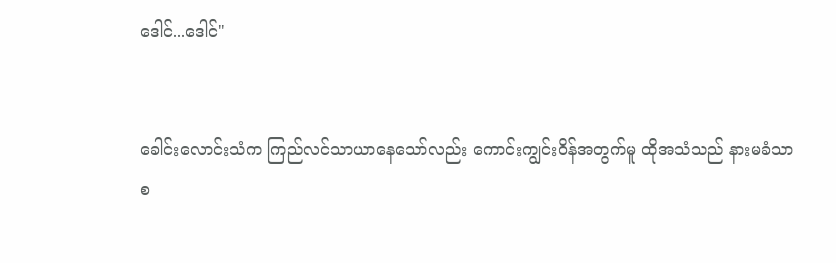ဒေါင်...ဒေါင်"


ခေါင်းလောင်းသံက ကြည်လင်သာယာနေသော်လည်း ကောင်းကျွင်းဝိန်အတွက်မူ ထိုအသံသည် နားမခံသာစ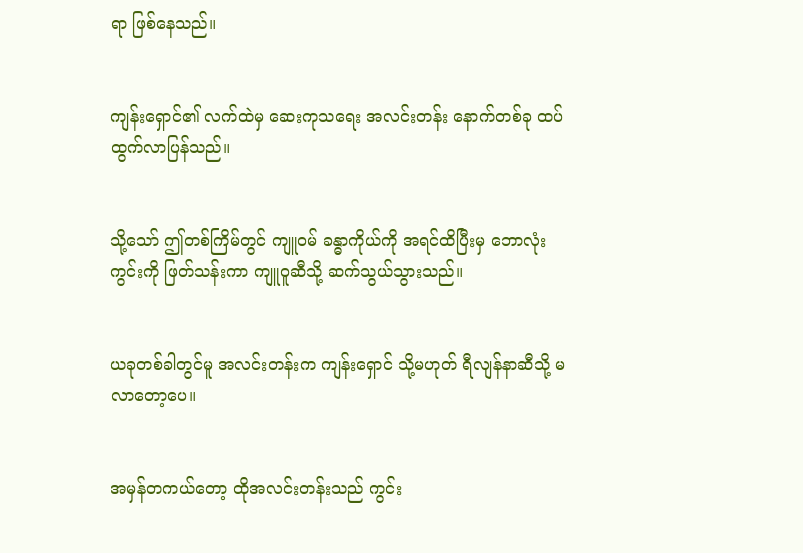ရာ ဖြစ်နေသည်။


ကျန်းရှောင်၏ လက်ထဲမှ ဆေးကုသရေး အလင်းတန်း နောက်တစ်ခု ထပ်ထွက်လာပြန်သည်။


သို့သော် ဤတစ်ကြိမ်တွင် ကျူဝမ် ခန္ဓာကိုယ်ကို အရင်ထိပြီးမှ ဘောလုံးကွင်းကို ဖြတ်သန်းကာ ကျူဝူဆီသို့ ဆက်သွယ်သွားသည်။


ယခုတစ်ခါတွင်မူ အလင်းတန်းက ကျန်းရှောင် သို့မဟုတ် ရီလျန်နာဆီသို့ မလာတော့ပေ။


အမှန်တကယ်တော့ ထိုအလင်းတန်းသည် ကွင်း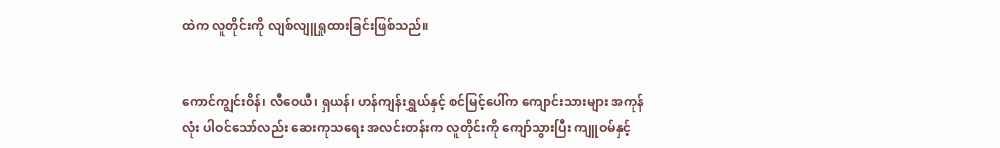ထဲက လူတိုင်းကို လျစ်လျူရှုထားခြင်းဖြစ်သည်။


ကောင်ကျွင်းဝိန်၊ လီဝေယီ၊ ရှယန်၊ ဟန်ကျန်းရွှယ်နှင့် စင်မြင့်ပေါ်က ကျောင်းသားများ အကုန်လုံး ပါဝင်သော်လည်း ဆေးကုသရေး အလင်းတန်းက လူတိုင်းကို ကျော်သွားပြီး ကျူဝမ်နှင့်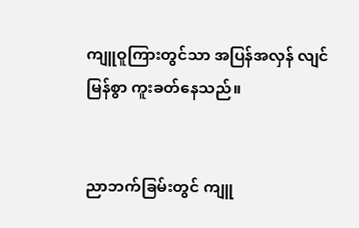ကျူဝူကြားတွင်သာ အပြန်အလှန် လျင်မြန်စွာ ကူးခတ်နေသည်။


ညာဘက်ခြမ်းတွင် ကျူ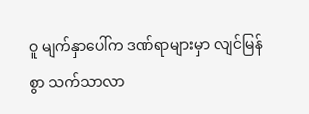ဝူ မျက်နှာပေါ်က ဒဏ်ရာများမှာ လျင်မြန်စွာ သက်သာလာ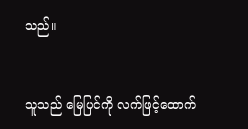သည်။


သူသည် မြေပြင်ကို လက်ဖြင့်ထောက်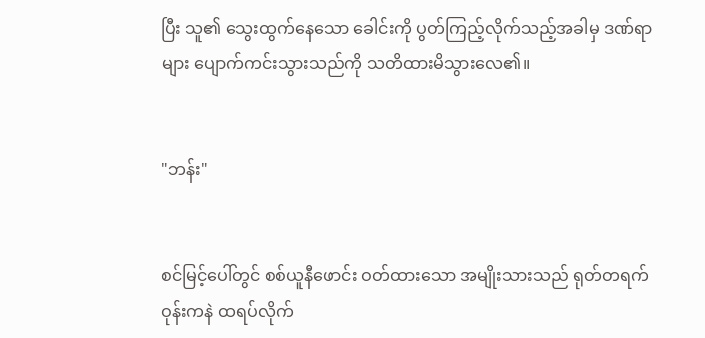ပြီး သူ၏ သွေးထွက်နေသော ခေါင်းကို ပွတ်ကြည့်လိုက်သည့်အခါမှ ဒဏ်ရာများ ပျောက်ကင်းသွားသည်ကို သတိထားမိသွားလေ၏။


"ဘန်း"


စင်မြင့်ပေါ်တွင် စစ်ယူနီဖောင်း ဝတ်ထားသော အမျိုးသားသည် ရုတ်တရက် ဝုန်းကနဲ ထရပ်လိုက်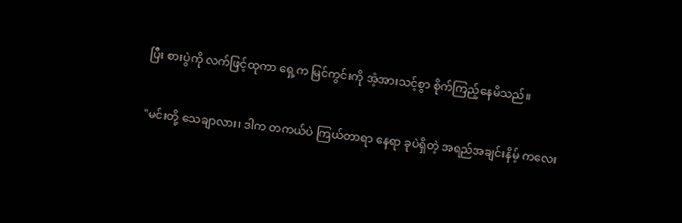ပြီး စားပွဲကို လက်ဖြင့်ထုကာ ရှေ့က မြင်ကွင်းကို အံ့အားသင့်စွာ စိုက်ကြည့်နေမိသည်။


"မင်းတို့ သေချာလား၊ ဒါက တကယ်ပဲ ကြယ်တာရာ နေရာ ခုပဲရှိတဲ့ အရည်အချင်းနိမ့် ကလေး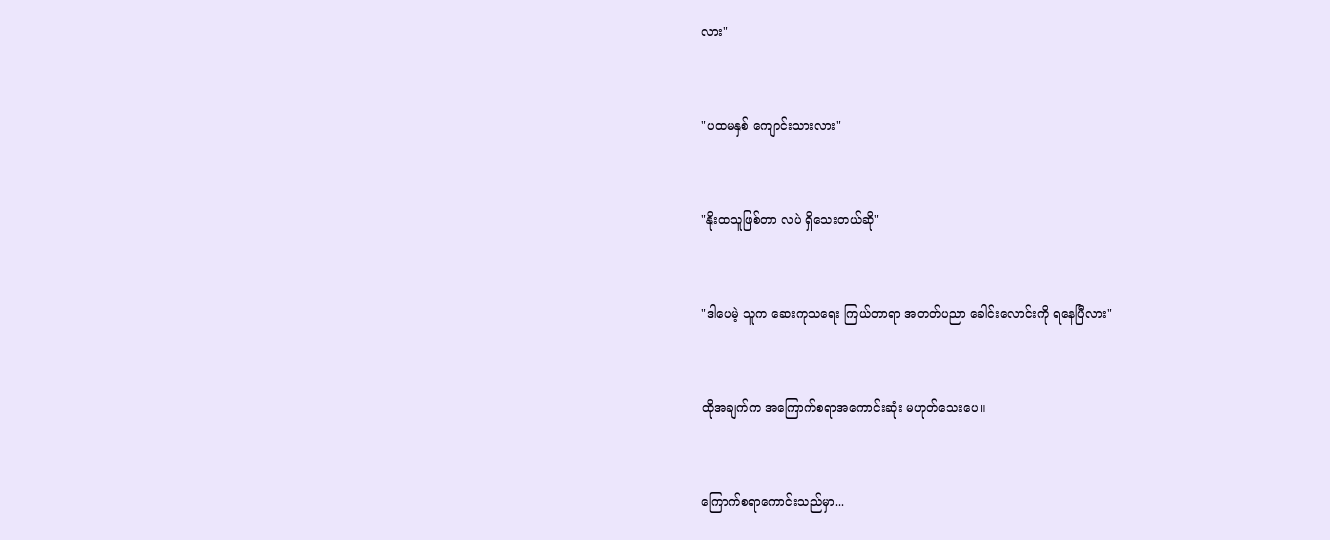လား"


"ပထမနှစ် ကျောင်းသားလား"


"နိုးထသူဖြစ်တာ လပဲ ရှိသေးတယ်ဆို"


"ဒါပေမဲ့ သူက ဆေးကုသရေး ကြယ်တာရာ အတတ်ပညာ ခေါင်းလောင်းကို ရနေပြီလား"


ထိုအချက်က အကြောက်စရာအကောင်းဆုံး မဟုတ်သေးပေ။


ကြောက်စရာကောင်းသည်မှာ...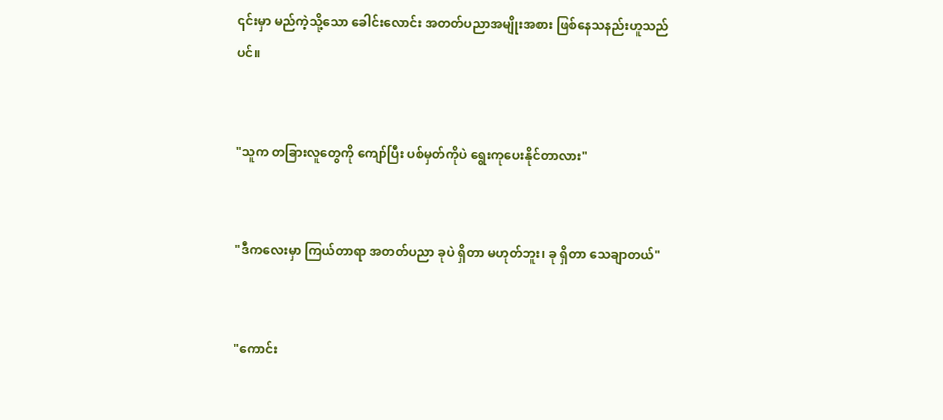၎င်းမှာ မည်ကဲ့သို့သော ခေါင်းလောင်း အတတ်ပညာအမျိုးအစား ဖြစ်နေသနည်းဟူသည်ပင်။


"သူက တခြားလူတွေကို ကျော်ပြီး ပစ်မှတ်ကိုပဲ ရွေးကုပေးနိုင်တာလား"


"ဒီကလေးမှာ ကြယ်တာရာ အတတ်ပညာ ခုပဲ ရှိတာ မဟုတ်ဘူး၊ ခု ရှိတာ သေချာတယ်"


"ကောင်း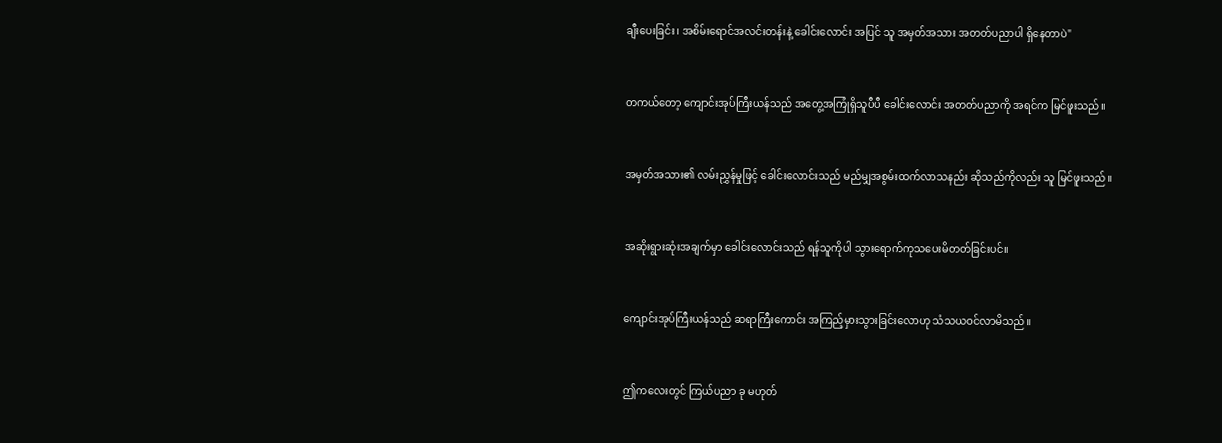ချီးပေးခြင်း၊ အစိမ်းရောင်အလင်းတန်းနဲ့ ခေါင်းလောင်း အပြင် သူ အမှတ်အသား အတတ်ပညာပါ ရှိနေတာပဲ"


တကယ်တော့ ကျောင်းအုပ်ကြီးယန်သည် အတွေ့အကြုံရှိသူပီပီ ခေါင်းလောင်း အတတ်ပညာကို အရင်က မြင်ဖူးသည်။


အမှတ်အသား၏ လမ်းညွှန်မှုဖြင့် ခေါင်းလောင်းသည် မည်မျှအစွမ်းထက်လာသနည်း ဆိုသည်ကိုလည်း သူ မြင်ဖူးသည်။


အဆိုးရွားဆုံးအချက်မှာ ခေါင်းလောင်းသည် ရန်သူကိုပါ သွားရောက်ကုသပေးမိတတ်ခြင်းပင်။


ကျောင်းအုပ်ကြီးယန်သည် ဆရာကြီးကောင်း အကြည့်မှားသွားခြင်းလောဟု သံသယဝင်လာမိသည်။


ဤကလေးတွင် ကြယ်ပညာ ခု မဟုတ်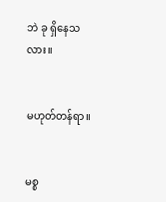ဘဲ ခု ရှိနေသလား။


မဟုတ်တန်ရာ။


မစ္စ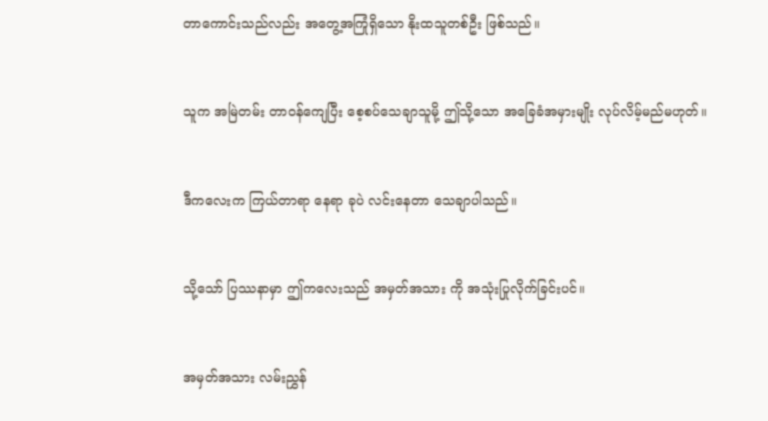တာကောင်းသည်လည်း အတွေ့အကြုံရှိသော နိုးထသူတစ်ဦး ဖြစ်သည်။


သူက အမြဲတမ်း တာဝန်ကျေပြီး စေ့စပ်သေချာသူမို့ ဤသို့သော အခြေခံအမှားမျိုး လုပ်လိမ့်မည်မဟုတ်။


ဒီကလေးက ကြယ်တာရာ နေရာ ခုပဲ လင်းနေတာ သေချာပါသည်။


သို့သော် ပြဿနာမှာ ဤကလေးသည် အမှတ်အသား ကို အသုံးပြုလိုက်ခြင်းပင်။


အမှတ်အသား လမ်းညွှန်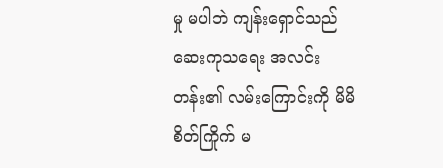မှု မပါဘဲ ကျန်းရှောင်သည် ဆေးကုသရေး အလင်းတန်း၏ လမ်းကြောင်းကို မိမိစိတ်ကြိုက် မ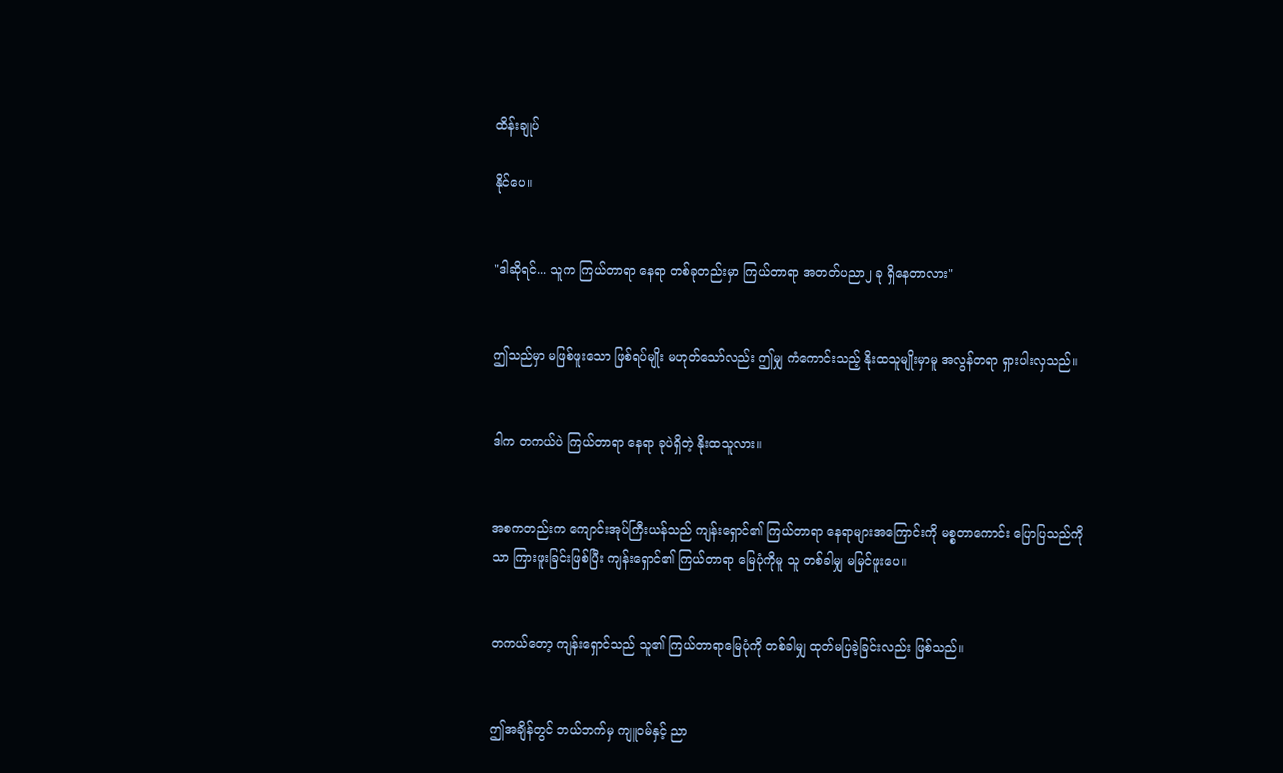ထိန်းချုပ်

နိုင်ပေ။


"ဒါဆိုရင်... သူက ကြယ်တာရာ နေရာ တစ်ခုတည်းမှာ ကြယ်တာရာ အတတ်ပညာ၂ ခု ရှိနေတာလား"


ဤသည်မှာ မဖြစ်ဖူးသော ဖြစ်ရပ်မျိုး မဟုတ်သော်လည်း ဤမျှ ကံကောင်းသည့် နိုးထသူမျိုးမှာမူ အလွန်တရာ ရှားပါးလှသည်။


ဒါက တကယ်ပဲ ကြယ်တာရာ နေရာ ခုပဲရှိတဲ့ နိုးထသူလား။


အစကတည်းက ကျောင်းအုပ်ကြီးယန်သည် ကျန်းရှောင်၏ ကြယ်တာရာ နေရာများအကြောင်းကို မစ္စတာကောင်း ပြောပြသည်ကိုသာ ကြားဖူးခြင်းဖြစ်ပြီး ကျန်းရှောင်၏ ကြယ်တာရာ မြေပုံကိုမူ သူ တစ်ခါမျှ မမြင်ဖူးပေ။


တကယ်တော့ ကျန်းရှောင်သည် သူ၏ ကြယ်တာရာမြေပုံကို တစ်ခါမျှ ထုတ်မပြခဲ့ခြင်းလည်း ဖြစ်သည်။


ဤအချိန်တွင် ဘယ်ဘက်မှ ကျူဝမ်နှင့် ညာ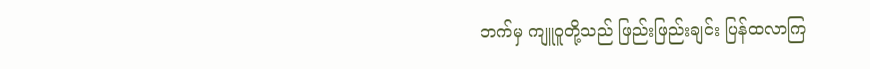ဘက်မှ ကျူဝူတို့သည် ဖြည်းဖြည်းချင်း ပြန်ထလာကြ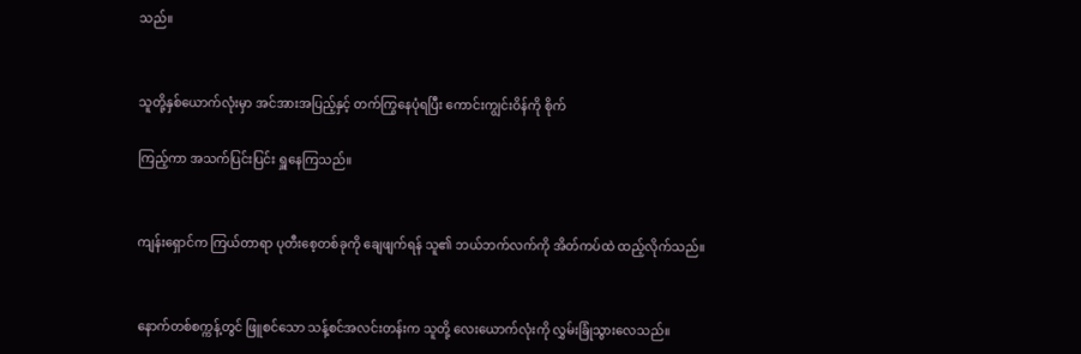သည်။


သူတို့နှစ်ယောက်လုံးမှာ အင်အားအပြည့်နှင့် တက်ကြွနေပုံရပြီး ကောင်းကျွင်းဝိန်ကို စိုက်

ကြည့်ကာ အသက်ပြင်းပြင်း ရှူနေကြသည်။


ကျန်းရှောင်က ကြယ်တာရာ ပုတီးစေ့တစ်ခုကို ချေဖျက်ရန် သူ၏ ဘယ်ဘက်လက်ကို အိတ်ကပ်ထဲ ထည့်လိုက်သည်။


နောက်တစ်စက္ကန့်တွင် ဖြူစင်သော သန့်စင်အလင်းတန်းက သူတို့ လေးယောက်လုံးကို လွှမ်းခြုံသွားလေသည်။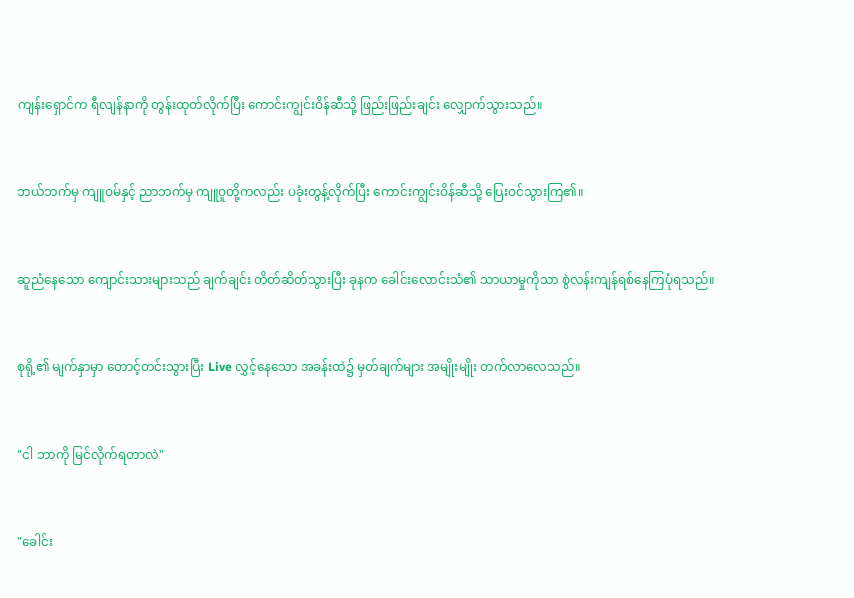ကျန်းရှောင်က ရီလျန်နာကို တွန်းထုတ်လိုက်ပြီး ကောင်းကျွင်းဝိန်ဆီသို့ ဖြည်းဖြည်းချင်း လျှောက်သွားသည်။


ဘယ်ဘက်မှ ကျူဝမ်နှင့် ညာဘက်မှ ကျူဝူတို့ကလည်း ပခုံးတွန့်လိုက်ပြီး ကောင်းကျွင်းဝိန်ဆီသို့ ပြေးဝင်သွားကြ၏။


ဆူညံနေသော ကျောင်းသားများသည် ချက်ချင်း တိတ်ဆိတ်သွားပြီး ခုနက ခေါင်းလောင်းသံ၏ သာယာမှုကိုသာ စွဲလန်းကျန်ရစ်နေကြပုံရသည်။


စုရို့၏ မျက်နှာမှာ တောင့်တင်းသွားပြီး Live လွှင့်နေသော အခန်းထဲ၌ မှတ်ချက်များ အမျိုးမျိုး တက်လာလေသည်။


"ငါ ဘာကို မြင်လိုက်ရတာလဲ"


"ခေါင်း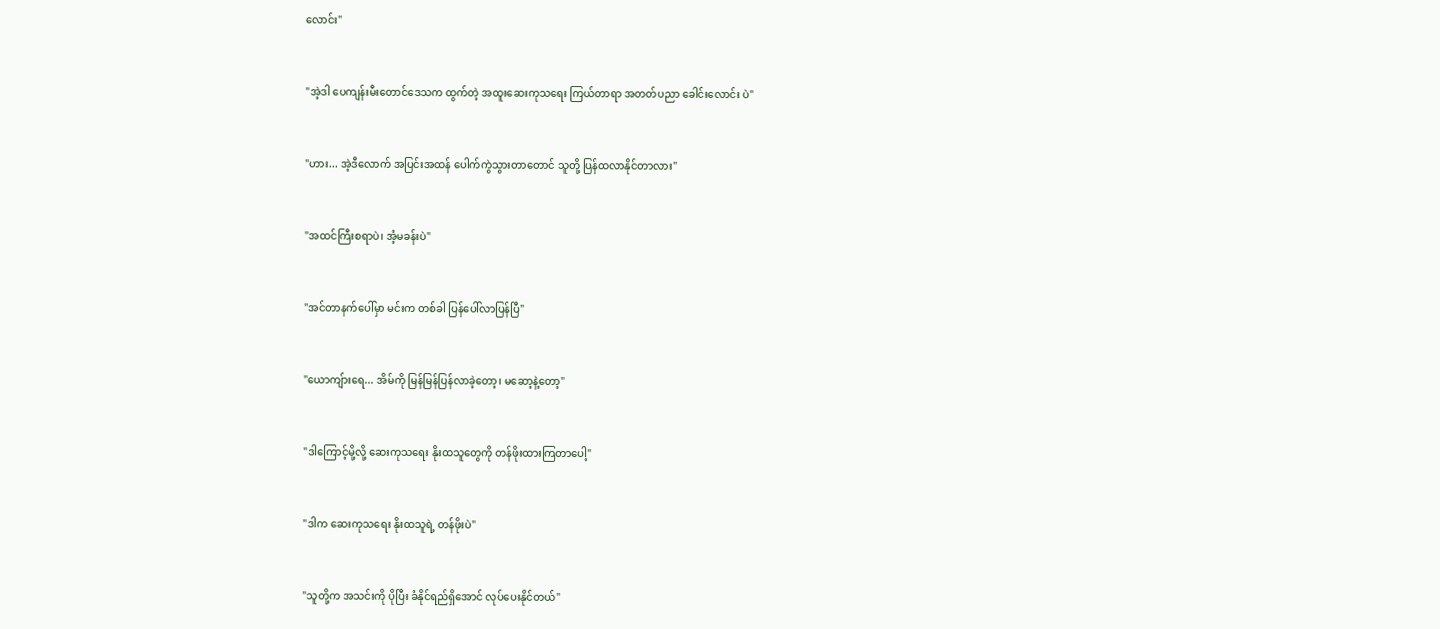လောင်း"


"အဲ့ဒါ ပေကျန်းမီးတောင်ဒေသက ထွက်တဲ့ အထူးဆေးကုသရေး ကြယ်တာရာ အတတ်ပညာ ခေါင်းလောင်း ပဲ"


"ဟား... အဲ့ဒီလောက် အပြင်းအထန် ပေါက်ကွဲသွားတာတောင် သူတို့ ပြန်ထလာနိုင်တာလား"


"အထင်ကြီးစရာပဲ၊ အံ့မခန်းပဲ"


"အင်တာနက်ပေါ်မှာ မင်းက တစ်ခါ ပြန်ပေါ်လာပြန်ပြီ"


"ယောကျ်ားရေ... အိမ်ကို မြန်မြန်ပြန်လာခဲ့တော့၊ မဆော့နဲ့တော့"


"ဒါကြောင့်မို့လို့ ဆေးကုသရေး နိုးထသူတွေကို တန်ဖိုးထားကြတာပေါ့"


"ဒါက ဆေးကုသရေး နိုးထသူရဲ့ တန်ဖိုးပဲ"


"သူတို့က အသင်းကို ပိုပြီး ခံနိုင်ရည်ရှိအောင် လုပ်ပေးနိုင်တယ်"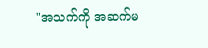"အသက်ကို အဆက်မ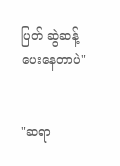ပြတ် ဆွဲဆန့်ပေးနေတာပဲ"


"ဆရာ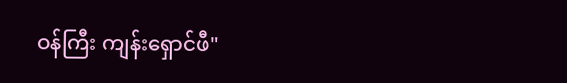ဝန်ကြီး ကျန်းရှောင်ဖီ"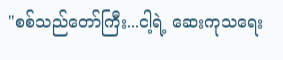"စစ်သည်တော်ကြီး...ငါ့ရဲ့ ဆေးကုသရေး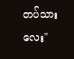တပ်သားလေး"